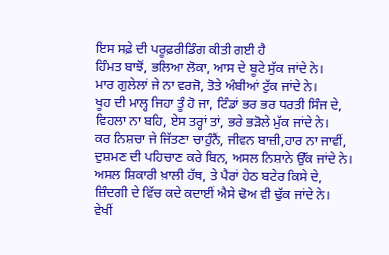ਇਸ ਸਫ਼ੇ ਦੀ ਪਰੂਫ਼ਰੀਡਿੰਗ ਕੀਤੀ ਗਈ ਹੈ
ਹਿੰਮਤ ਬਾਝੋਂ, ਭਲਿਆ ਲੋਕਾ, ਆਸ ਦੇ ਬੂਟੇ ਸੁੱਕ ਜਾਂਦੇ ਨੇ।
ਮਾਰ ਗੁਲੇਲਾਂ ਜੇ ਨਾ ਵਰਜੋ, ਤੋਤੇ ਅੰਬੀਆਂ ਟੁੱਕ ਜਾਂਦੇ ਨੇ।
ਖੂਹ ਦੀ ਮਾਲ੍ਹ ਜਿਹਾ ਤੂੰ ਹੋ ਜਾ, ਟਿੰਡਾਂ ਭਰ ਭਰ ਧਰਤੀ ਸਿੰਜ ਦੇ,
ਵਿਹਲਾ ਨਾ ਬਹਿ, ਏਸ ਤਰ੍ਹਾਂ ਤਾਂ, ਭਰੇ ਭੜੋਲੇ ਮੁੱਕ ਜਾਂਦੇ ਨੇ।
ਕਰ ਨਿਸ਼ਚਾ ਜੇ ਜਿੱਤਣਾ ਚਾਹੁੰਨੈਂ, ਜੀਵਨ ਬਾਜ਼ੀ,ਹਾਰ ਨਾ ਜਾਵੀਂ,
ਦੁਸ਼ਮਣ ਦੀ ਪਹਿਚਾਣ ਕਰੇ ਬਿਨ, ਅਸਲ ਨਿਸ਼ਾਨੇ ਉੱਕ ਜਾਂਦੇ ਨੇ।
ਅਸਲ ਸ਼ਿਕਾਰੀ ਖ਼ਾਲੀ ਹੱਥ, ਤੇ ਪੈਰਾਂ ਹੇਠ ਬਟੇਰ ਕਿਸੇ ਦੇ,
ਜ਼ਿੰਦਗੀ ਦੇ ਵਿੱਚ ਕਦੇ ਕਦਾਈਂ ਐਸੇ ਢੋਅ ਵੀ ਢੁੱਕ ਜਾਂਦੇ ਨੇ।
ਵੇਖੀਂ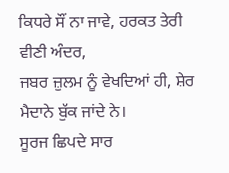ਕਿਧਰੇ ਸੌਂ ਨਾ ਜਾਵੇ, ਹਰਕਤ ਤੇਰੀ ਵੀਣੀ ਅੰਦਰ,
ਜਬਰ ਜ਼ੁਲਮ ਨੂੰ ਵੇਖਦਿਆਂ ਹੀ, ਸ਼ੇਰ ਮੈਦਾਨੇ ਬੁੱਕ ਜਾਂਦੇ ਨੇ।
ਸੂਰਜ ਛਿਪਦੇ ਸਾਰ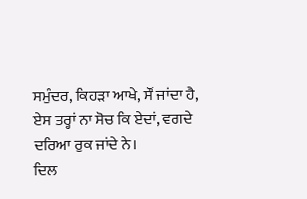ਸਮੁੰਦਰ, ਕਿਹੜਾ ਆਖੇ, ਸੌਂ ਜਾਂਦਾ ਹੈ,
ਏਸ ਤਰ੍ਹਾਂ ਨਾ ਸੋਚ ਕਿ ਏਦਾਂ, ਵਗਦੇ ਦਰਿਆ ਰੁਕ ਜਾਂਦੇ ਨੇ।
ਦਿਲ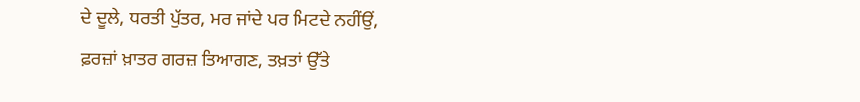ਦੇ ਦੂਲੇ, ਧਰਤੀ ਪੁੱਤਰ, ਮਰ ਜਾਂਦੇ ਪਰ ਮਿਟਦੇ ਨਹੀਂਉਂ,
ਫ਼ਰਜ਼ਾਂ ਖ਼ਾਤਰ ਗਰਜ਼ ਤਿਆਗਣ, ਤਖ਼ਤਾਂ ਉੱਤੇ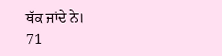ਥੱਕ ਜਾਂਦੇ ਨੇ।
71